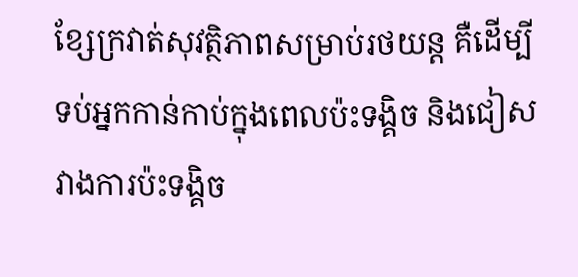ខ្សែក្រវាត់សុវត្ថិភាពសម្រាប់រថយន្ត គឺដើម្បីទប់អ្នកកាន់កាប់ក្នុងពេលប៉ះទង្គិច និងជៀសវាងការប៉ះទង្គិច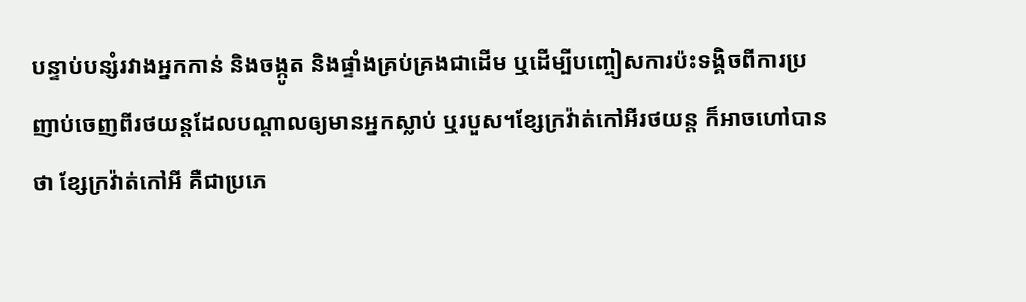បន្ទាប់បន្សំរវាងអ្នកកាន់ និងចង្កូត និងផ្ទាំងគ្រប់គ្រងជាដើម ឬដើម្បីបញ្ចៀសការប៉ះទង្គិចពីការប្រញាប់ចេញពីរថយន្តដែលបណ្តាលឲ្យមានអ្នកស្លាប់ ឬរបួស។ខ្សែក្រវ៉ាត់កៅអីរថយន្ត ក៏អាចហៅបានថា ខ្សែក្រវ៉ាត់កៅអី គឺជាប្រភេ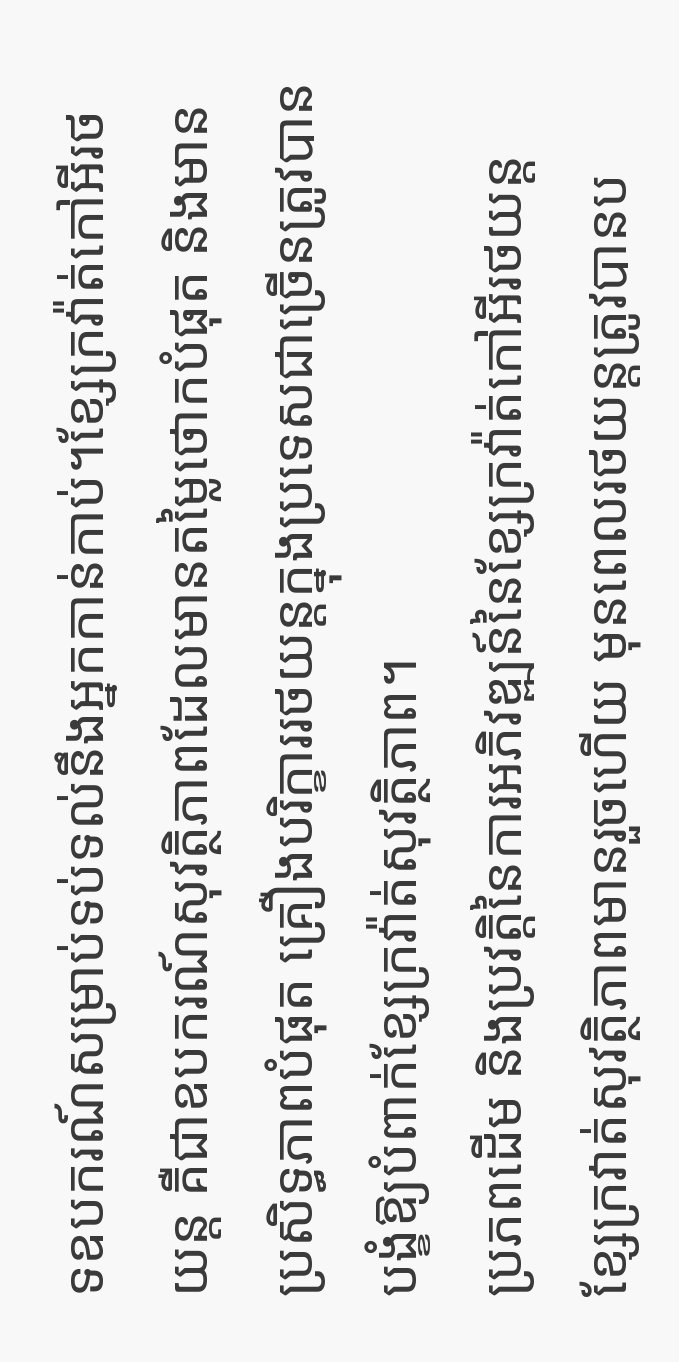ទឧបករណ៍សម្រាប់ទប់ទល់នឹងអ្នកកាន់កាប់។ខ្សែក្រវ៉ាត់កៅអីរថយន្ត គឺជាឧបករណ៍សុវត្ថិភាពដែលមានតម្លៃថោកបំផុត និងមានប្រសិទ្ធភាពបំផុត គ្រឿងបរិក្ខាររថយន្តក្នុងប្រទេសជាច្រើនត្រូវបានបង្ខំឱ្យបំពាក់ខ្សែក្រវ៉ាត់សុវត្ថិភាព។
ប្រភពដើម និងប្រវត្តិនៃការអភិវឌ្ឍន៍នៃខ្សែក្រវ៉ាត់កៅអីរថយន្ត
ខ្សែក្រវាត់សុវត្ថិភាពមានរួចហើយ មុនពេលរថយន្តត្រូវបានប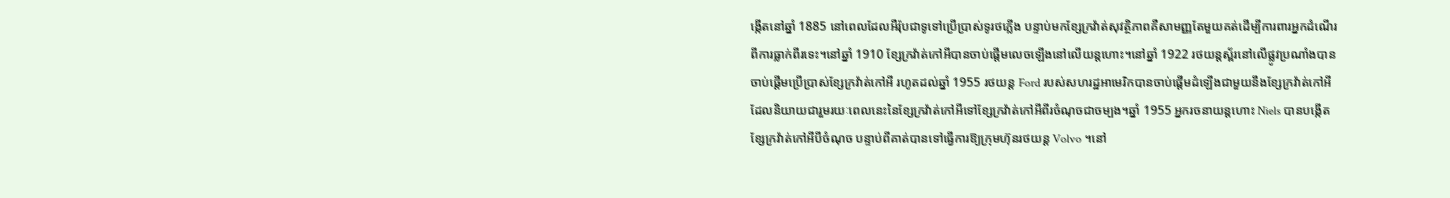ង្កើតនៅឆ្នាំ 1885 នៅពេលដែលអឺរ៉ុបជាទូទៅប្រើប្រាស់ទូរថភ្លើង បន្ទាប់មកខ្សែក្រវ៉ាត់សុវត្ថិភាពគឺសាមញ្ញតែមួយគត់ដើម្បីការពារអ្នកដំណើរពីការធ្លាក់ពីរទេះ។នៅឆ្នាំ 1910 ខ្សែក្រវ៉ាត់កៅអីបានចាប់ផ្តើមលេចឡើងនៅលើយន្តហោះ។នៅឆ្នាំ 1922 រថយន្តស្ព័រនៅលើផ្លូវប្រណាំងបានចាប់ផ្តើមប្រើប្រាស់ខ្សែក្រវ៉ាត់កៅអី រហូតដល់ឆ្នាំ 1955 រថយន្ត Ford របស់សហរដ្ឋអាមេរិកបានចាប់ផ្តើមដំឡើងជាមួយនឹងខ្សែក្រវ៉ាត់កៅអី ដែលនិយាយជារួមរយៈពេលនេះនៃខ្សែក្រវ៉ាត់កៅអីទៅខ្សែក្រវ៉ាត់កៅអីពីរចំណុចជាចម្បង។ឆ្នាំ 1955 អ្នករចនាយន្តហោះ Niels បានបង្កើតខ្សែក្រវ៉ាត់កៅអីបីចំណុច បន្ទាប់ពីគាត់បានទៅធ្វើការឱ្យក្រុមហ៊ុនរថយន្ត Volvo ។នៅ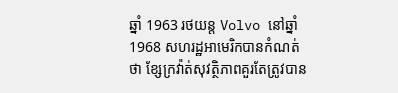ឆ្នាំ 1963 រថយន្ត Volvo នៅឆ្នាំ 1968 សហរដ្ឋអាមេរិកបានកំណត់ថា ខ្សែក្រវ៉ាត់សុវត្ថិភាពគួរតែត្រូវបាន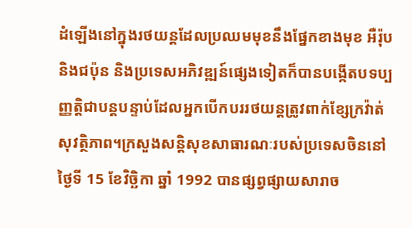ដំឡើងនៅក្នុងរថយន្តដែលប្រឈមមុខនឹងផ្នែកខាងមុខ អឺរ៉ុប និងជប៉ុន និងប្រទេសអភិវឌ្ឍន៍ផ្សេងទៀតក៏បានបង្កើតបទប្បញ្ញត្តិជាបន្តបន្ទាប់ដែលអ្នកបើកបររថយន្តត្រូវពាក់ខ្សែក្រវ៉ាត់សុវត្ថិភាព។ក្រសួងសន្តិសុខសាធារណៈរបស់ប្រទេសចិននៅថ្ងៃទី 15 ខែវិច្ឆិកា ឆ្នាំ 1992 បានផ្សព្វផ្សាយសារាច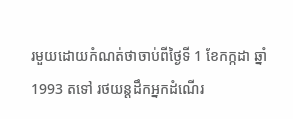រមួយដោយកំណត់ថាចាប់ពីថ្ងៃទី 1 ខែកក្កដា ឆ្នាំ 1993 តទៅ រថយន្តដឹកអ្នកដំណើរ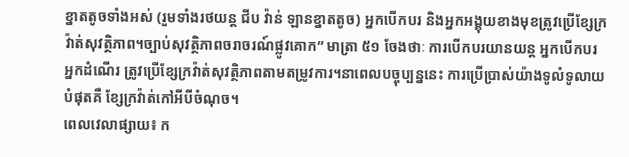ខ្នាតតូចទាំងអស់ (រួមទាំងរថយន្ត ជីប វ៉ាន់ ឡានខ្នាតតូច) អ្នកបើកបរ និងអ្នកអង្គុយខាងមុខត្រូវប្រើខ្សែក្រវ៉ាត់សុវត្ថិភាព។ច្បាប់សុវត្ថិភាពចរាចរណ៍ផ្លូវគោក” មាត្រា ៥១ ចែងថាៈ ការបើកបរយានយន្ត អ្នកបើកបរ អ្នកដំណើរ ត្រូវប្រើខ្សែក្រវ៉ាត់សុវត្ថិភាពតាមតម្រូវការ។នាពេលបច្ចុប្បន្ននេះ ការប្រើប្រាស់យ៉ាងទូលំទូលាយបំផុតគឺ ខ្សែក្រវ៉ាត់កៅអីបីចំណុច។
ពេលវេលាផ្សាយ៖ ក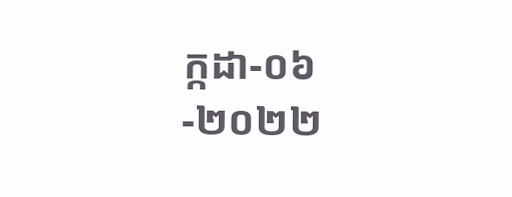ក្កដា-០៦-២០២២